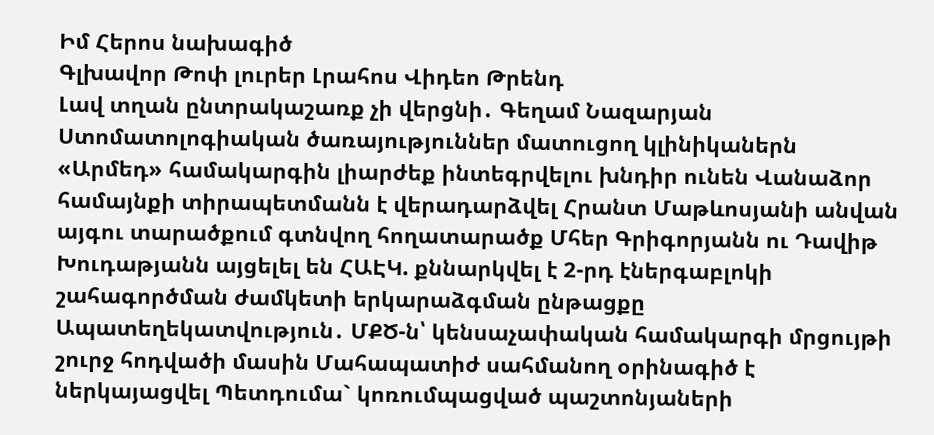Իմ Հերոս նախագիծ
Գլխավոր Թոփ լուրեր Լրահոս Վիդեո Թրենդ
Լավ տղան ընտրակաշառք չի վերցնի․ Գեղամ Նազարյան Ստոմատոլոգիական ծառայություններ մատուցող կլինիկաներն «Արմեդ» համակարգին լիարժեք ինտեգրվելու խնդիր ունեն Վանաձոր համայնքի տիրապետմանն է վերադարձվել Հրանտ Մաթևոսյանի անվան այգու տարածքում գտնվող հողատարածք Մհեր Գրիգորյանն ու Դավիթ Խուդաթյանն այցելել են ՀԱԷԿ. քննարկվել է 2-րդ էներգաբլոկի շահագործման ժամկետի երկարաձգման ընթացքը Ապատեղեկատվություն․ ՄՔԾ-ն՝ կենսաչափական համակարգի մրցույթի շուրջ հոդվածի մասին Մահապատիժ սահմանող օրինագիծ է ներկայացվել Պետդումա` կոռումպացված պաշտոնյաների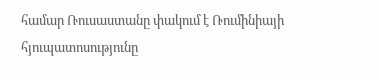համար Ռուսաստանը փակում է Ռումինիայի հյուպատոսությունը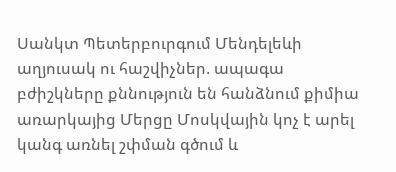Սանկտ Պետերբուրգում Մենդելեևի աղյուսակ ու հաշվիչներ. ապագա բժիշկները քննություն են հանձնում քիմիա առարկայից Մերցը Մոսկվային կոչ է արել կանգ առնել շփման գծում և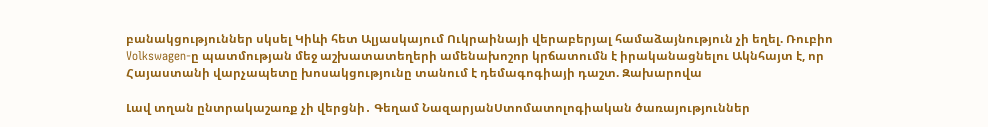բանակցություններ սկսել Կիևի հետ Ալյասկայում Ուկրաինայի վերաբերյալ համաձայնություն չի եղել. Ռուբիո Volkswagen-ը պատմության մեջ աշխատատեղերի ամենախոշոր կրճատումն է իրականացնելու Ակնհայտ է, որ Հայաստանի վարչապետը խոսակցությունը տանում է դեմագոգիայի դաշտ. Զախարովա

Լավ տղան ընտրակաշառք չի վերցնի․ Գեղամ ՆազարյանՍտոմատոլոգիական ծառայություններ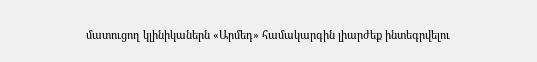մատուցող կլինիկաներն «Արմեդ» համակարգին լիարժեք ինտեգրվելու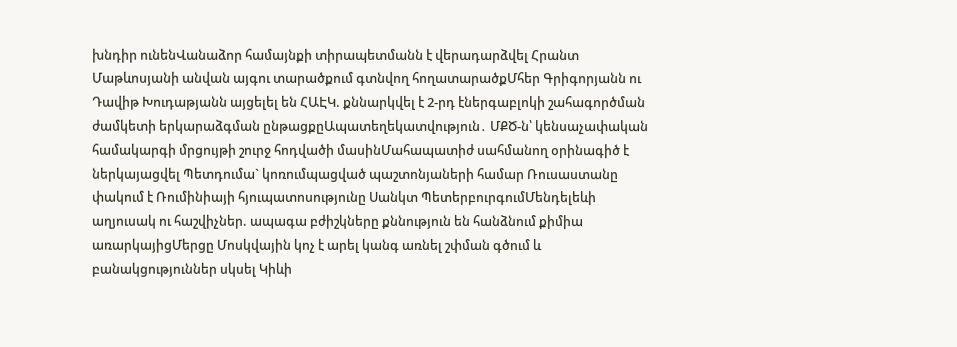խնդիր ունենՎանաձոր համայնքի տիրապետմանն է վերադարձվել Հրանտ Մաթևոսյանի անվան այգու տարածքում գտնվող հողատարածքՄհեր Գրիգորյանն ու Դավիթ Խուդաթյանն այցելել են ՀԱԷԿ. քննարկվել է 2-րդ էներգաբլոկի շահագործման ժամկետի երկարաձգման ընթացքըԱպատեղեկատվություն․ ՄՔԾ-ն՝ կենսաչափական համակարգի մրցույթի շուրջ հոդվածի մասինՄահապատիժ սահմանող օրինագիծ է ներկայացվել Պետդումա` կոռումպացված պաշտոնյաների համար Ռուսաստանը փակում է Ռումինիայի հյուպատոսությունը Սանկտ ՊետերբուրգումՄենդելեևի աղյուսակ ու հաշվիչներ. ապագա բժիշկները քննություն են հանձնում քիմիա առարկայիցՄերցը Մոսկվային կոչ է արել կանգ առնել շփման գծում և բանակցություններ սկսել Կիևի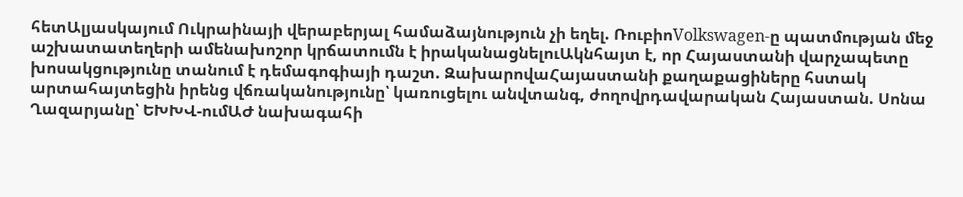հետԱլյասկայում Ուկրաինայի վերաբերյալ համաձայնություն չի եղել. ՌուբիոVolkswagen-ը պատմության մեջ աշխատատեղերի ամենախոշոր կրճատումն է իրականացնելուԱկնհայտ է, որ Հայաստանի վարչապետը խոսակցությունը տանում է դեմագոգիայի դաշտ. ԶախարովաՀայաստանի քաղաքացիները հստակ արտահայտեցին իրենց վճռականությունը՝ կառուցելու անվտանգ, ժողովրդավարական Հայաստան. Սոնա Ղազարյանը՝ ԵԽԽՎ-ումԱԺ նախագահի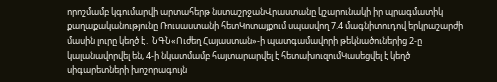որոշմամբ կգումարվի արտահերթ նստաշրջանՎրաստանը կշարունակի իր պրագմատիկ քաղաքականությունը Ռուսաստանի հետԿոտայքում սպասվող 7.4 մագնիտուդով երկրաշարժի մասին լուրը կեղծ է․ ՆԳՆ«Ուժեղ Հայաստան»-ի պատգամավորի թեկնածուներից 2-ը կալանավորվել են, 4-ի նկատմամբ հայտարարվել է հետախուզումԿասեցվել է կեղծ սիգարետների խոշորագույն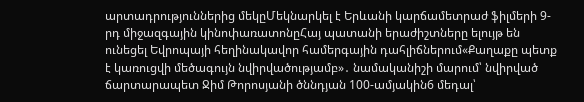արտադրություններից մեկըՄեկնարկել է Երևանի կարճամետրաժ ֆիլմերի 9-րդ միջազգային կինոփառատոնըՀայ պատանի երաժիշտները ելույթ են ունեցել Եվրոպայի հեղինակավոր համերգային դահլիճներում«Քաղաքը պետք է կառուցվի մեծագույն նվիրվածությամբ»․ նամականիշի մարում՝ նվիրված ճարտարապետ Ջիմ Թորոսյանի ծննդյան 100-ամյակին6 մեդալ՝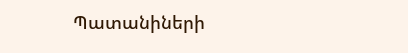Պատանիների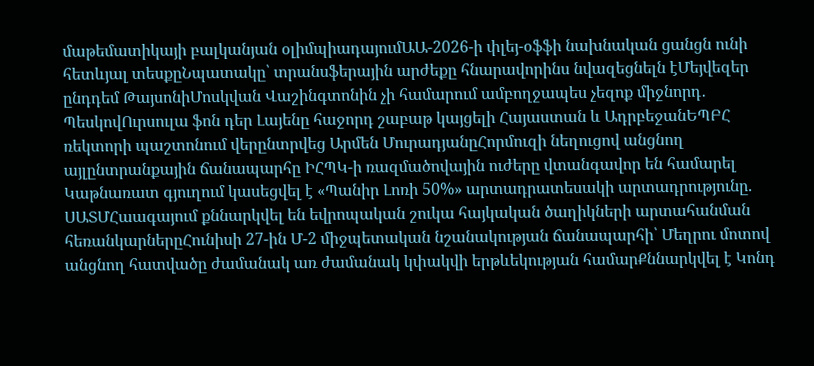մաթեմատիկայի բալկանյան օլիմպիադայումԱԱ-2026-ի փլեյ-օֆֆի նախնական ցանցն ունի հետևյալ տեսքըՆպատակը՝ տրանսֆերային արժեքը հնարավորինս նվազեցնելն էՄեյվեզեր ընդդեմ ԹայսոնիՄոսկվան Վաշինգտոնին չի համարում ամբողջապես չեզոք միջնորդ․ ՊեսկովՈւրսուլա ֆոն դեր Լայենը հաջորդ շաբաթ կայցելի Հայաստան և ԱդրբեջանԵՊԲՀ ռեկտորի պաշտոնում վերընտրվեց Արմեն ՄուրադյանըՀորմուզի նեղուցով անցնող այլընտրանքային ճանապարհը ԻՀՊԿ-ի ռազմածովային ուժերը վտանգավոր են համարել Կաթնառատ գյուղում կասեցվել է «Պանիր Լոռի 50%» արտադրատեսակի արտադրությունը. ՍԱՏՄՀաագայում քննարկվել են եվրոպական շուկա հայկական ծաղիկների արտահանման հեռանկարներըՀունիսի 27-ին Մ-2 միջպետական նշանակության ճանապարհի՝ Մեղրու մոտով անցնող հատվածը ժամանակ առ ժամանակ կփակվի երթևեկության համարՔննարկվել է Կոնդ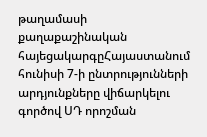թաղամասի քաղաքաշինական հայեցակարգըՀայաստանում հունիսի 7-ի ընտրությունների արդյունքները վիճարկելու գործով ՍԴ որոշման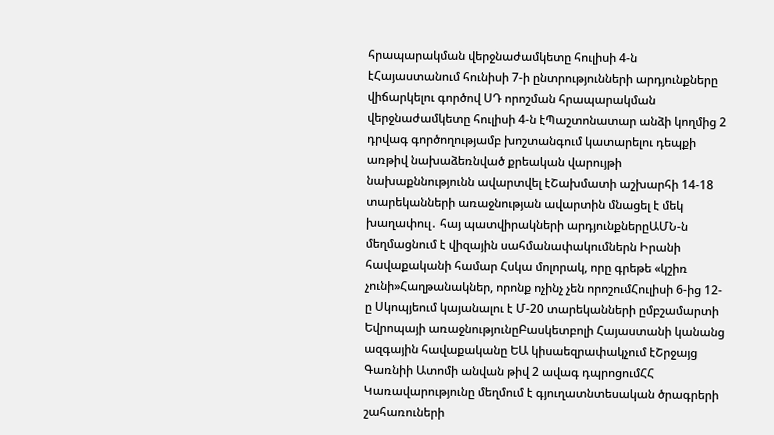հրապարակման վերջնաժամկետը հուլիսի 4-ն էՀայաստանում հունիսի 7-ի ընտրությունների արդյունքները վիճարկելու գործով ՍԴ որոշման հրապարակման վերջնաժամկետը հուլիսի 4-ն էՊաշտոնատար անձի կողմից 2 դրվագ գործողությամբ խոշտանգում կատարելու դեպքի առթիվ նախաձեռնված քրեական վարույթի նախաքննությունն ավարտվել էՇախմատի աշխարհի 14-18 տարեկանների առաջնության ավարտին մնացել է մեկ խաղափուլ․ հայ պատվիրակների արդյունքներըԱՄՆ-ն մեղմացնում է վիզային սահմանափակումներն Իրանի հավաքականի համար Հսկա մոլորակ, որը գրեթե «կշիռ չունի»Հաղթանակներ, որոնք ոչինչ չեն որոշումՀուլիսի 6-ից 12-ը Սկոպյեում կայանալու է Մ-20 տարեկանների ըմբշամարտի Եվրոպայի առաջնությունըԲասկետբոլի Հայաստանի կանանց ազգային հավաքականը ԵԱ կիսաեզրափակչում էՇրջայց Գառնիի Ատոմի անվան թիվ 2 ավագ դպրոցումՀՀ Կառավարությունը մեղմում է գյուղատնտեսական ծրագրերի շահառուների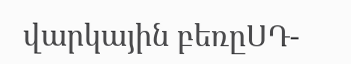վարկային բեռըՍԴ-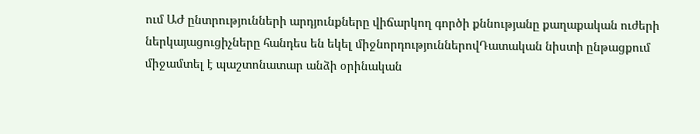ում ԱԺ ընտրությունների արդյունքները վիճարկող գործի քննությանը քաղաքական ուժերի ներկայացուցիչները հանդես են եկել միջնորդություններովԴատական նիստի ընթացքում միջամտել է պաշտոնատար անձի օրինական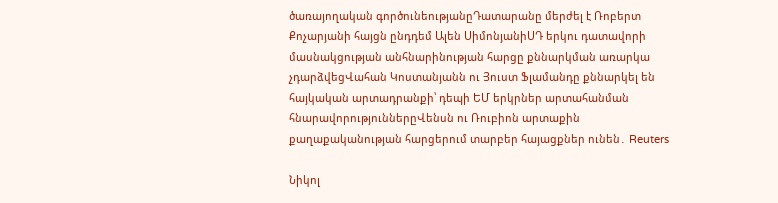ծառայողական գործունեությանըԴատարանը մերժել է Ռոբերտ Քոչարյանի հայցն ընդդեմ Ալեն ՍիմոնյանիՍԴ երկու դատավորի մասնակցության անհնարինության հարցը քննարկման առարկա չդարձվեցՎահան Կոստանյանն ու Յուստ Ֆլամանդը քննարկել են հայկական արտադրանքի՝ դեպի ԵՄ երկրներ արտահանման հնարավորություններըՎենսն ու Ռուբիոն արտաքին քաղաքականության հարցերում տարբեր հայացքներ ունեն․ Reuters

Նիկոլ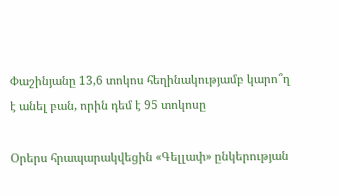Փաշինյանը 13,6 տոկոս հեղինակությամբ կարո՞ղ է անել բան, որին դեմ է 95 տոկոսը

Օրերս հրապարակվեցին «Գելլափ» ընկերության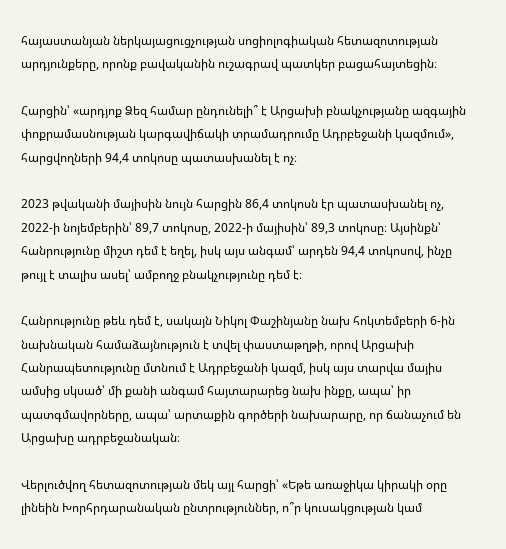հայաստանյան ներկայացուցչության սոցիոլոգիական հետազոտության արդյունքերը, որոնք բավականին ուշագրավ պատկեր բացահայտեցին։

Հարցին՝ «արդյոք Ձեզ համար ընդունելի՞ է Արցախի բնակչությանը ազգային փոքրամասնության կարգավիճակի տրամադրումը Ադրբեջանի կազմում», հարցվողների 94,4 տոկոսը պատասխանել է ոչ։

2023 թվականի մայիսին նույն հարցին 86,4 տոկոսն էր պատասխանել ոչ, 2022-ի նոյեմբերին՝ 89,7 տոկոսը, 2022-ի մայիսին՝ 89,3 տոկոսը։ Այսինքն՝ հանրությունը միշտ դեմ է եղել, իսկ այս անգամ՝ արդեն 94,4 տոկոսով, ինչը թույլ է տալիս ասել՝ ամբողջ բնակչությունը դեմ է։

Հանրությունը թեև դեմ է, սակայն Նիկոլ Փաշինյանը նախ հոկտեմբերի 6-ին նախնական համաձայնություն է տվել փաստաթղթի, որով Արցախի Հանրապետությունը մտնում է Ադրբեջանի կազմ, իսկ այս տարվա մայիս ամսից սկսած՝ մի քանի անգամ հայտարարեց նախ ինքը, ապա՝ իր պատգմավորները, ապա՝ արտաքին գործերի նախարարը, որ ճանաչում են Արցախը ադրբեջանական։

Վերլուծվող հետազոտության մեկ այլ հարցի՝ «Եթե առաջիկա կիրակի օրը լինեին Խորհրդարանական ընտրություններ, ո՞ր կուսակցության կամ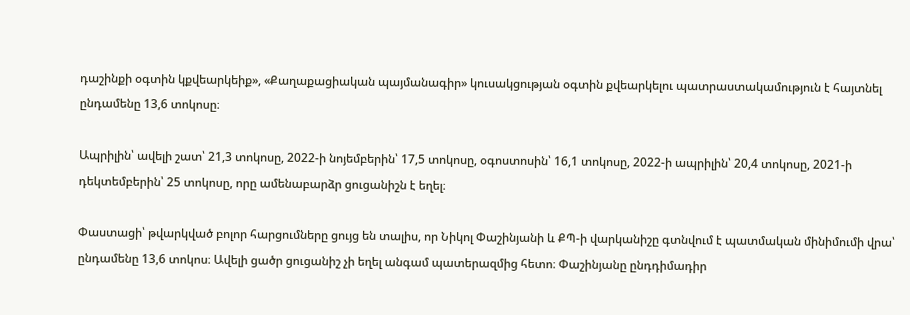դաշինքի օգտին կքվեարկեիք», «Քաղաքացիական պայմանագիր» կուսակցության օգտին քվեարկելու պատրաստակամություն է հայտնել ընդամենը 13,6 տոկոսը։

Ապրիլին՝ ավելի շատ՝ 21,3 տոկոսը, 2022-ի նոյեմբերին՝ 17,5 տոկոսը, օգոստոսին՝ 16,1 տոկոսը, 2022-ի ապրիլին՝ 20,4 տոկոսը, 2021-ի դեկտեմբերին՝ 25 տոկոսը, որը ամենաբարձր ցուցանիշն է եղել։

Փաստացի՝ թվարկված բոլոր հարցումները ցույց են տալիս, որ Նիկոլ Փաշինյանի և ՔՊ-ի վարկանիշը գտնվում է պատմական մինիմումի վրա՝ ընդամենը 13,6 տոկոս։ Ավելի ցածր ցուցանիշ չի եղել անգամ պատերազմից հետո։ Փաշինյանը ընդդիմադիր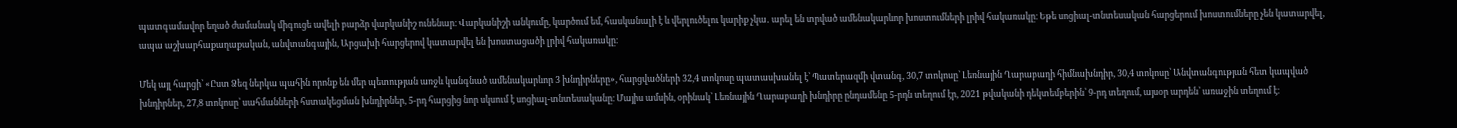պատգամավոր եղած ժամանակ միգուցե ավելի բարձր վարկանիշ ունենար։ Վարկանիշի անկումը, կարծում եմ, հասկանալի է և վերլուծելու կարիք չկա․ արել են տրված ամենակարևոր խոստումների լրիվ հակառակը։ Եթե սոցիալ-տնտեսական հարցերում խոստումները չեն կատարվել, ապա աշխարհաքաղաքական, անվտանգային, Արցախի հարցերով կատարվել են խոստացածի լրիվ հակառակը։

Մեկ այլ հարցի՝ «Ըստ Ձեզ ներկա պահին որոնք են մեր պետության առջև կանգնած ամենակարևոր 3 խնդիրները», հարցվածների 32,4 տոկոսը պատասխանել է՝ Պատերազմի վտանգ, 30,7 տոկոսը՝ Լեռնային Ղարաբաղի հիմնախնդիր, 30,4 տոկոսը՝ Անվտանգության հետ կապված խնդիրներ, 27,8 տոկոսը՝ սահմանների հստակեցման խնդիրներ, 5-րդ հարցից նոր սկսում է սոցիալ-տնտեսականը։ Մայիս ամսին, օրինակ՝ Լեռնային Ղարաբաղի խնդիրը ընդամենը 5-րդն տեղում էր, 2021 թվականի դեկտեմբերին՝ 9-րդ տեղում, այսօր արդեն՝ առաջին տեղում է։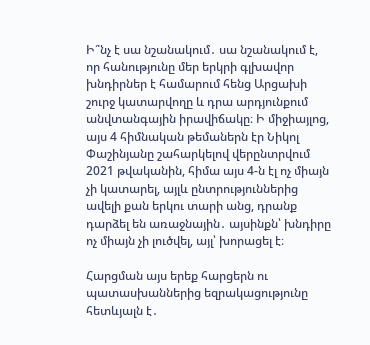Ի՞նչ է սա նշանակում․ սա նշանակում է, որ հանությունը մեր երկրի գլխավոր խնդիրներ է համարում հենց Արցախի շուրջ կատարվողը և դրա արդյունքում անվտանգային իրավիճակը։ Ի միջիայլոց, այս 4 հիմնական թեմաներն էր Նիկոլ Փաշինյանը շահարկելով վերընտրվում 2021 թվականին, հիմա այս 4-ն էլ ոչ միայն չի կատարել, այլև ընտրություններից ավելի քան երկու տարի անց, դրանք դարձել են առաջնային․ այսինքն՝ խնդիրը ոչ միայն չի լուծվել, այլ՝ խորացել է։

Հարցման այս երեք հարցերն ու պատասխաններից եզրակացությունը հետևյալն է․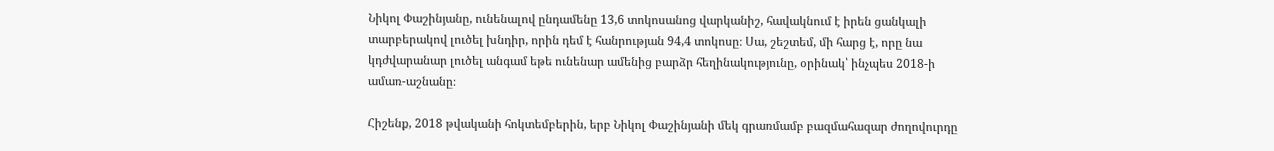Նիկոլ Փաշինյանը, ունենալով ընդամենը 13,6 տոկոսանոց վարկանիշ, հավակնում է իրեն ցանկալի տարբերակով լուծել խնդիր, որին դեմ է հանրության 94,4 տոկոսը։ Սա, շեշտեմ, մի հարց է, որը նա կդժվարանար լուծել անգամ եթե ունենար ամենից բարձր հեղինակությունը, օրինակ՝ ինչպես 2018-ի ամառ-աշնանը։

Հիշենք, 2018 թվականի հոկտեմբերին, երբ Նիկոլ Փաշինյանի մեկ գրառմամբ բազմահազար ժողովուրդը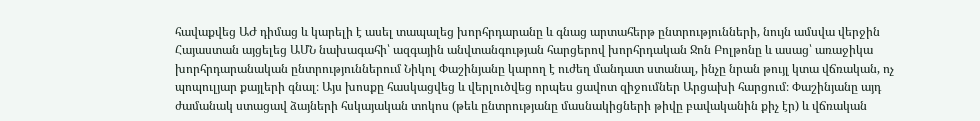հավաքվեց ԱԺ դիմաց և կարելի է ասել տապալեց խորհրդարանը և գնաց արտահերթ ընտրությունների, նույն ամսվա վերջին Հայաստան այցելեց ԱՄՆ նախագահի՝ ազգային անվտանգության հարցերով խորհրդական Ջոն Բոլթոնը և ասաց՝ առաջիկա խորհրդարանական ընտրություններում Նիկոլ Փաշինյանը կարող է ուժեղ մանդատ ստանալ, ինչը նրան թույլ կտա վճռական, ոչ պոպուլյար քայլերի գնալ։ Այս խոսքը հասկացվեց և վերլուծվեց որպես ցավոտ զիջումներ Արցախի հարցում։ Փաշինյանը այդ ժամանակ ստացավ ձայների հսկայական տոկոս (թեև ընտրությանը մասնակիցների թիվը բավականին քիչ էր) և վճռական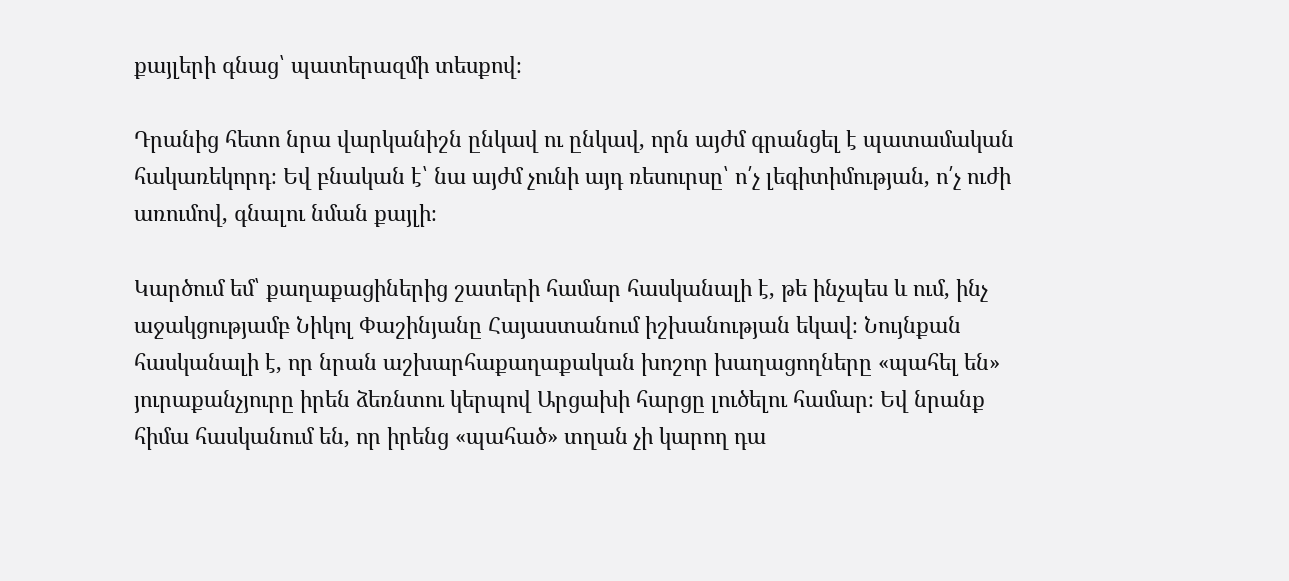քայլերի գնաց՝ պատերազմի տեսքով։

Դրանից հետո նրա վարկանիշն ընկավ ու ընկավ, որն այժմ գրանցել է պատամական հակառեկորդ։ Եվ բնական է՝ նա այժմ չունի այդ ռեսուրսը՝ ո՛չ լեգիտիմության, ո՛չ ուժի առումով, գնալու նման քայլի։

Կարծում եմ՝ քաղաքացիներից շատերի համար հասկանալի է, թե ինչպես և ում, ինչ աջակցությամբ Նիկոլ Փաշինյանը Հայաստանում իշխանության եկավ։ Նույնքան հասկանալի է, որ նրան աշխարհաքաղաքական խոշոր խաղացողները «պահել են» յուրաքանչյուրը իրեն ձեռնտու կերպով Արցախի հարցը լուծելու համար։ Եվ նրանք հիմա հասկանում են, որ իրենց «պահած» տղան չի կարող դա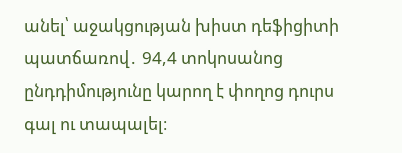անել՝ աջակցության խիստ դեֆիցիտի պատճառով․ 94,4 տոկոսանոց ընդդիմությունը կարող է փողոց դուրս գալ ու տապալել։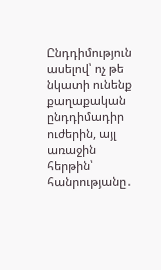Ընդդիմություն ասելով՝ ոչ թե նկատի ունենք քաղաքական ընդդիմադիր ուժերին, այլ առաջին հերթին՝ հանրությանը․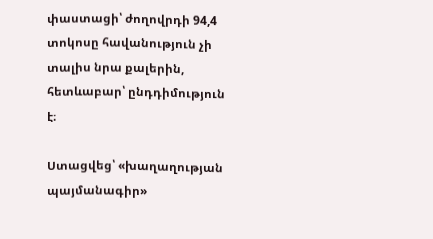փաստացի՝ ժողովրդի 94,4 տոկոսը հավանություն չի տալիս նրա քալերին, հետևաբար՝ ընդդիմություն է։

Ստացվեց՝ «խաղաղության պայմանագիր»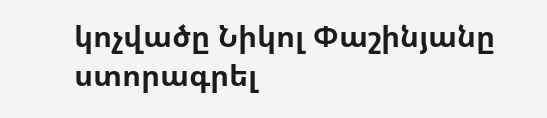կոչվածը Նիկոլ Փաշինյանը ստորագրել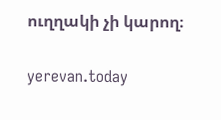ուղղակի չի կարող։

yerevan.today